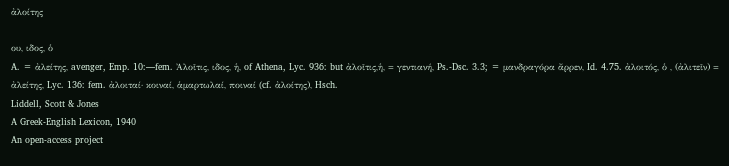ἀλοίτης

ου, ιδος, ὁ
A. = ἀλείτης, avenger, Emp. 10:—fem. Ἀλοῖτις, ιδος, ἡ, of Athena, Lyc. 936: but ἀλοῖτις,ἡ, = γεντιανή, Ps.-Dsc. 3.3; = μανδραγόρα ἄρρεν, Id. 4.75. ἀλοιτός, ὁ , (ἀλιτεῖν) = ἀλείτης, Lyc. 136: fem. ἀλοιταί· κοιναί, ἁμαρτωλαί, ποιναί (cf. ἀλοίτης), Hsch.
Liddell, Scott & Jones
A Greek-English Lexicon, 1940
An open-access project